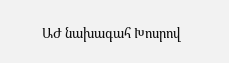ԱԺ նախագահ Խոսրով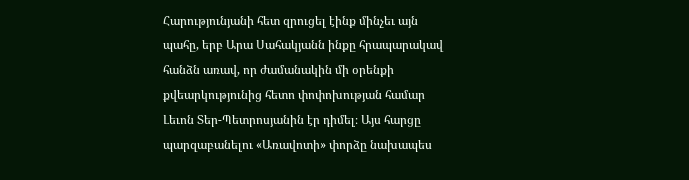Հարությունյանի հետ զրուցել էինք մինչեւ այն պահը, երբ Արա Սահակյանն ինքը հրապարակավ հանձն առավ, որ ժամանակին մի օրենքի քվեարկությունից հետո փոփոխության համար Լեւոն Տեր-Պետրոսյանին էր դիմել։ Այս հարցը պարզաբանելու «Առավոտի» փորձը նախապես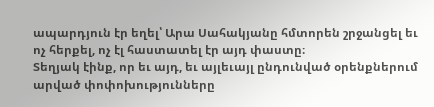ապարդյուն էր եղել՝ Արա Սահակյանը հմտորեն շրջանցել եւ ոչ հերքել, ոչ էլ հաստատել էր այդ փաստը։
Տեղյակ էինք, որ եւ այդ, եւ այլեւայլ ընդունված օրենքներում արված փոփոխությունները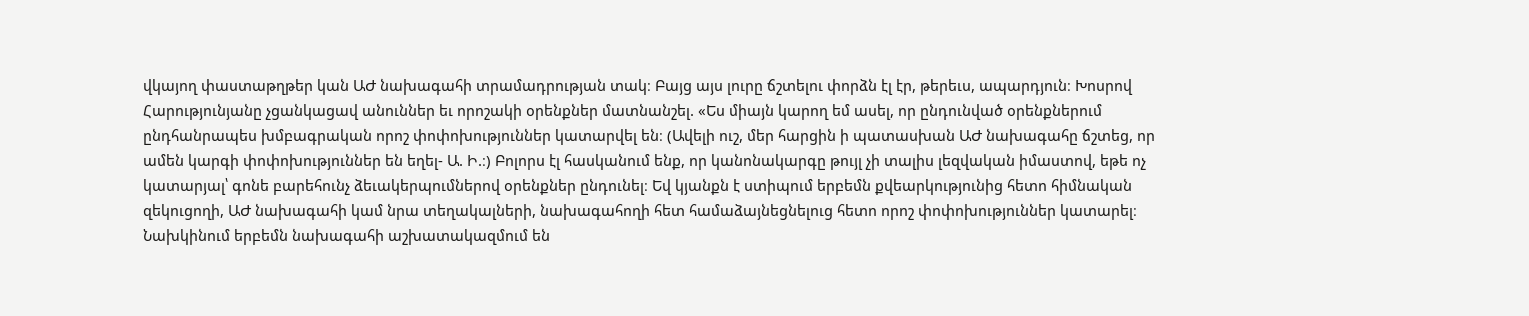վկայող փաստաթղթեր կան ԱԺ նախագահի տրամադրության տակ։ Բայց այս լուրը ճշտելու փորձն էլ էր, թերեւս, ապարդյուն։ Խոսրով Հարությունյանը չցանկացավ անուններ եւ որոշակի օրենքներ մատնանշել. «Ես միայն կարող եմ ասել, որ ընդունված օրենքներում ընդհանրապես խմբագրական որոշ փոփոխություններ կատարվել են։ (Ավելի ուշ, մեր հարցին ի պատասխան ԱԺ նախագահը ճշտեց, որ ամեն կարգի փոփոխություններ են եղել- Ա. Ի.։) Բոլորս էլ հասկանում ենք, որ կանոնակարգը թույլ չի տալիս լեզվական իմաստով, եթե ոչ կատարյալ՝ գոնե բարեհունչ ձեւակերպումներով օրենքներ ընդունել։ Եվ կյանքն է ստիպում երբեմն քվեարկությունից հետո հիմնական զեկուցողի, ԱԺ նախագահի կամ նրա տեղակալների, նախագահողի հետ համաձայնեցնելուց հետո որոշ փոփոխություններ կատարել։ Նախկինում երբեմն նախագահի աշխատակազմում են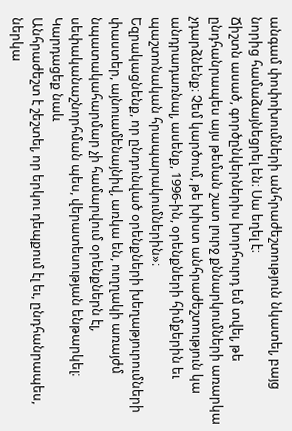անգամ փոփոխումների անհրաժեշտություն նկատել, բայց նորից համաձայնեցրել են։ Սա եղել է։
Ճիշտն ասած, գործընկերներիս խորհուրդ եմ տվել, թե ընդհանրապես այս թեման շատ լուրջ քննարկումների առարկա չդարձնենք։ Չեմ կարծում, թե խիստ անհրաժեշտություն կա անդրադառնալ, ասենք, 1996-ին, օրենքների հիմքերին եւ պաշտոնական հրապարակումներին»։
Եզրակացնենք, որ ընդունված օրենքների խեղաթյուրումների փաստեր, այնուամենայնիվ, առկա են, ուղղակի առայժմ նպատակահարմար չի համարվում օրենքներն էլ, սեփականաշնորհման պես, վերատեսության ենթարկել։
Կարդացեք նաև
Անհրաժեշտ է շեշտել, որ երկու դեպքում էլ եւ, ընդհանրապես, ներկա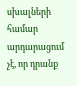սխալների համար արդարացում չէ, որ դրանք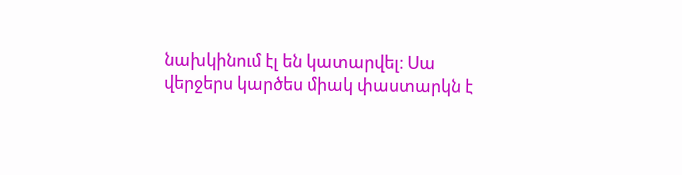նախկինում էլ են կատարվել։ Սա վերջերս կարծես միակ փաստարկն է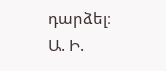դարձել։
Ա. Ի.